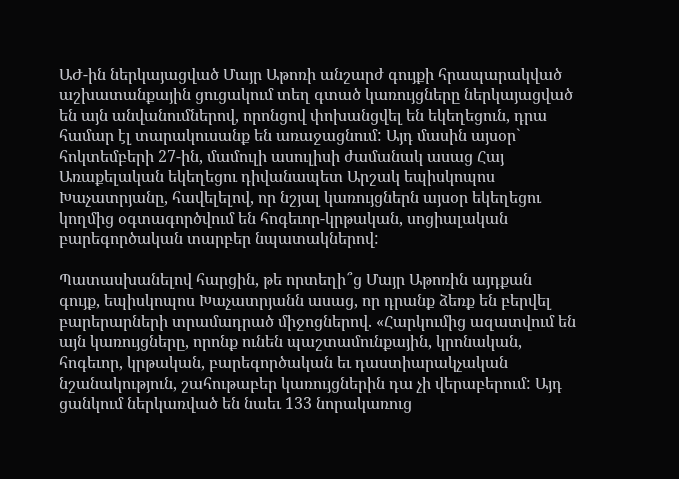ԱԺ-ին ներկայացված Մայր Աթոռի անշարժ գույքի հրապարակված աշխատանքային ցուցակում տեղ գտած կառույցները ներկայացված են այն անվանումներով, որոնցով փոխանցվել են եկեղեցուն, դրա համար էլ տարակուսանք են առաջացնում: Այդ մասին այսօր` հոկտեմբերի 27-ին, մամուլի ասուլիսի ժամանակ ասաց Հայ Առաքելական եկեղեցու դիվանապետ Արշակ եպիսկոպոս Խաչատրյանը, հավելելով, որ նշյալ կառույցներն այսօր եկեղեցու կողմից օգտագործվում են հոգեւոր-կրթական, սոցիալական բարեգործական տարբեր նպատակներով:

Պատասխանելով հարցին, թե որտեղի՞ց Մայր Աթոռին այդքան գույք, եպիսկոպոս Խաչատրյանն ասաց, որ դրանք ձեռք են բերվել բարերարների տրամադրած միջոցներով. «Հարկումից ազատվում են այն կառույցները, որոնք ունեն պաշտամունքային, կրոնական, հոգեւոր, կրթական, բարեգործական եւ դաստիարակչական նշանակություն, շահութաբեր կառույցներին դա չի վերաբերում: Այդ ցանկում ներկառված են նաեւ 133 նորակառուց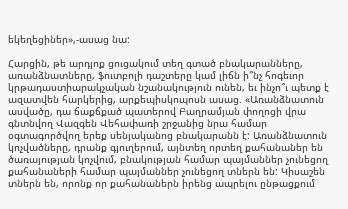եկեղեցիներ»,-ասաց նա:

Հարցին, թե արդյոք ցուցակում տեղ գտած բնակարանները, առանձնատները, ֆուտբոլի դաշտերը կամ լիճն ի՞նչ հոգեւոր կրթադաստիարակչական նշանակություն ունեն, եւ ինչո՞ւ պետք է ազատվեն հարկերից, արքեպիսկոպոսն ասաց. «Առանձնատուն ասվածը, դա ճաքճքած պատերով Բաղրամյան փողոցի վրա գնտնվող Վազգեն Վեհափառի շրջանից նրա համար օգտագործվող երեք սենյականոց բնակարանն է: Առանձնատուն կոչվածները, դրանք գյուղերում, այնտեղ որտեղ քահանաներ են ծառայության կոչվում, բնակության համար պայմաններ չունեցող քահանաների համար պայմաններ չունեցող տներն են: Կիսաշեն տներն են, որոնք որ քահանաներն իրենց ապրելու ընթացքում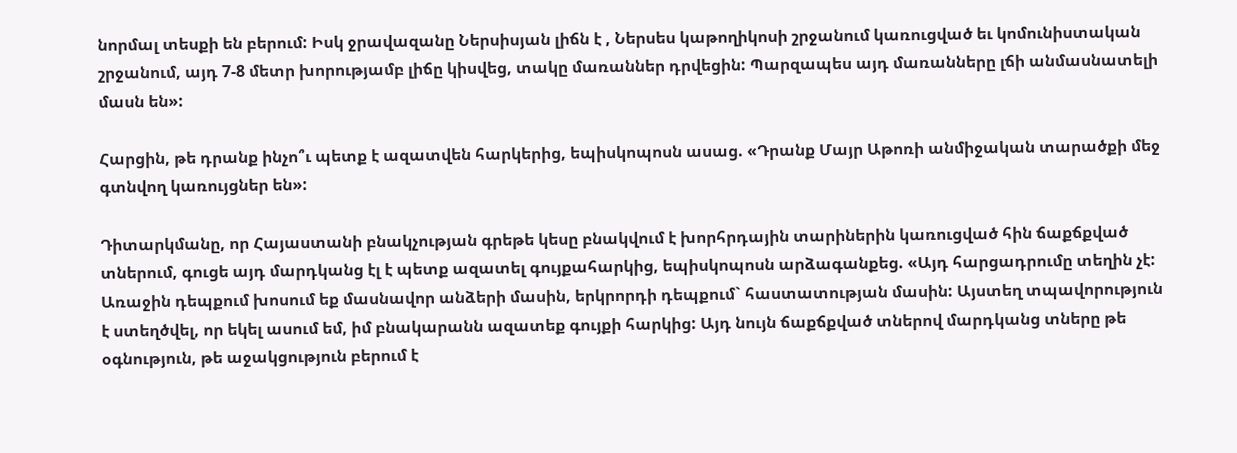նորմալ տեսքի են բերում: Իսկ ջրավազանը Ներսիսյան լիճն է , Ներսես կաթողիկոսի շրջանում կառուցված եւ կոմունիստական շրջանում, այդ 7-8 մետր խորությամբ լիճը կիսվեց, տակը մառաններ դրվեցին: Պարզապես այդ մառանները լճի անմասնատելի մասն են»:

Հարցին, թե դրանք ինչո՞ւ պետք է ազատվեն հարկերից, եպիսկոպոսն ասաց. «Դրանք Մայր Աթոռի անմիջական տարածքի մեջ գտնվող կառույցներ են»:

Դիտարկմանը, որ Հայաստանի բնակչության գրեթե կեսը բնակվում է խորհրդային տարիներին կառուցված հին ճաքճքված տներում, գուցե այդ մարդկանց էլ է պետք ազատել գույքահարկից, եպիսկոպոսն արձագանքեց. «Այդ հարցադրումը տեղին չէ: Առաջին դեպքում խոսում եք մասնավոր անձերի մասին, երկրորդի դեպքում` հաստատության մասին: Այստեղ տպավորություն է ստեղծվել, որ եկել ասում եմ, իմ բնակարանն ազատեք գույքի հարկից: Այդ նույն ճաքճքված տներով մարդկանց տները թե օգնություն, թե աջակցություն բերում է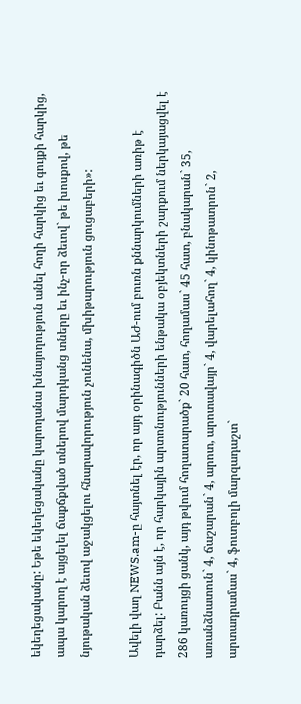եկեղեցականը: Եթե եկեղեցականը կարողանա խնայողություն անել հողի հարկից եւ գույքի հարկից, ապա կարող է այցելել ճաքճքված տներով մարդկանց տները եւ ինչ-որ ձեւով` թե խոսքով, թե նյութական ձեւով աջակցելու հնարավորություն չունենա, մխիթարություն ցուցաբերի»:

Ավելի վաղ NEWS.am-ը հայտնել էր, որ այդ օրինագիծն ԱԺ-ում բուռն քննարկումների առիթ է դարձել: Բանն այն է, որ հարկային արտոնությունների ենթակա օբյեկտների շարքում ներկայացվել է 286 կառույցի ցանկ, այդ թվում հողատարածք` 20 հատ, հողամաս` 45 հատ, բնակարան` 35, առանձնատուն` 4, ճաշարան` 4, արոտ, արոտավայր` 4, վարելահող` 4, կինոթատրոն` 2, արտադրամաս` 4, ֆուտբոլի մարզադաշտ`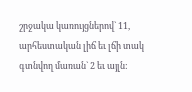շրջակա կառույցներով` 11, արհեստական լիճ եւ լճի տակ գտնվող մառան` 2 եւ այլն: